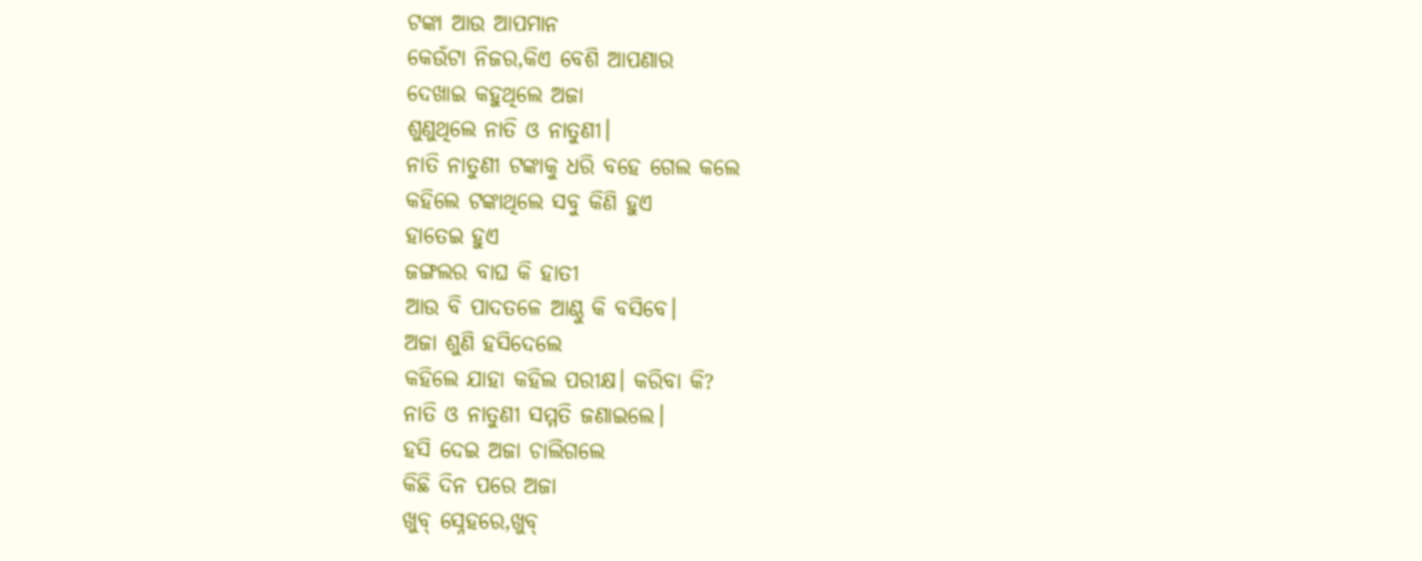ଟଙ୍କା ଆଉ ଆପମାନ
କେଉଁଟା ନିଜର,କିଏ ବେଶି ଆପଣାର
ଦେଖାଇ କହୁଥିଲେ ଅଜା
ଶୁଣୁଥିଲେ ନାତି ଓ ନାତୁଣୀ।
ନାତି ନାତୁଣୀ ଟଙ୍କାକୁ ଧରି ବହେ ଗେଲ କଲେ
କହିଲେ ଟଙ୍କାଥିଲେ ସବୁ କିଣି ହୁଏ
ହାତେଇ ହୁଏ
ଜଙ୍ଗଲର ବାଘ କି ହାତୀ
ଆଉ ବି ପାଦତଳେ ଆଣ୍ଠୁ କି ବସିବେ।
ଅଜା ଶୁଣି ହସିଦେଲେ
କହିଲେ ଯାହା କହିଲ ପରୀକ୍ଷ। କରିବା କି?
ନାତି ଓ ନାତୁଣୀ ସମ୍ମତି ଜଣାଇଲେ।
ହସି ଦେଇ ଅଜା ଚାଲିଗଲେ
କିଛି ଦିନ ପରେ ଅଜା
ଖୁବ୍ ସ୍ନେହରେ,ଖୁବ୍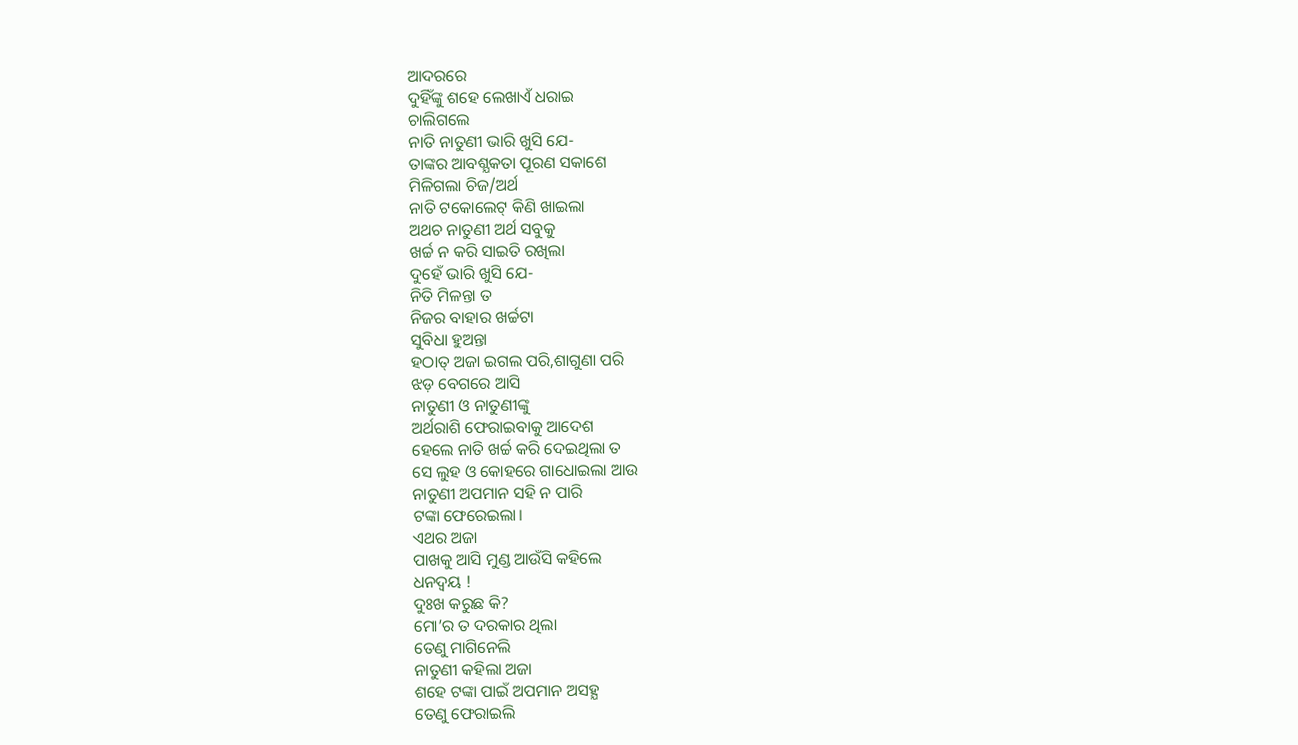ଆଦରରେ
ଦୁହିଁଙ୍କୁ ଶହେ ଲେଖାଏଁ ଧରାଇ
ଚାଲିଗଲେ
ନାତି ନାତୁଣୀ ଭାରି ଖୁସି ଯେ-
ତାଙ୍କର ଆବଶ୍ଯକତା ପୂରଣ ସକାଶେ
ମିଳିଗଲା ଚିଜ/ଅର୍ଥ
ନାତି ଟକୋଲେଟ୍ କିଣି ଖାଇଲା
ଅଥଚ ନାତୁଣୀ ଅର୍ଥ ସବୁକୁ
ଖର୍ଚ୍ଚ ନ କରି ସାଇତି ରଖିଲା
ଦୁହେଁ ଭାରି ଖୁସି ଯେ-
ନିତି ମିଳନ୍ତା ତ
ନିଜର ବାହାର ଖର୍ଚ୍ଚଟା
ସୁବିଧା ହୁଅନ୍ତା
ହଠାତ୍ ଅଜା ଇଗଲ ପରି,ଶାଗୁଣା ପରି
ଝଡ଼ ବେଗରେ ଆସି
ନାତୁଣୀ ଓ ନାତୁଣୀଙ୍କୁ
ଅର୍ଥରାଶି ଫେରାଇବାକୁ ଆଦେଶ
ହେଲେ ନାତି ଖର୍ଚ୍ଚ କରି ଦେଇଥିଲା ତ
ସେ ଲୁହ ଓ କୋହରେ ଗାଧୋଇଲା ଆଉ
ନାତୁଣୀ ଅପମାନ ସହି ନ ପାରି
ଟଙ୍କା ଫେରେଇଲା।
ଏଥର ଅଜା
ପାଖକୁ ଆସି ମୁଣ୍ଡ ଆଉଁସି କହିଲେ
ଧନଦ୍ବୟ !
ଦୁଃଖ କରୁଛ କି?
ମୋ’ର ତ ଦରକାର ଥିଲା
ତେଣୁ ମାଗିନେଲି
ନାତୁଣୀ କହିଲା ଅଜା
ଶହେ ଟଙ୍କା ପାଇଁ ଅପମାନ ଅସହ୍ଯ
ତେଣୁ ଫେରାଇଲି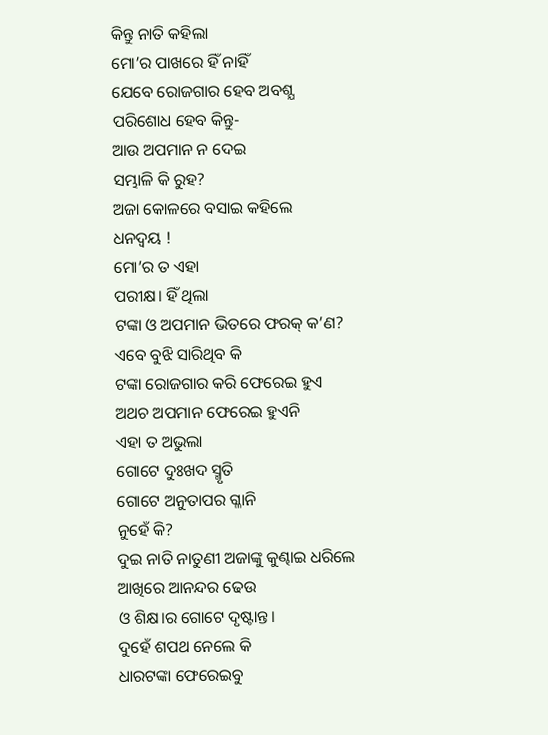କିନ୍ତୁ ନାତି କହିଲା
ମୋ’ର ପାଖରେ ହିଁ ନାହିଁ
ଯେବେ ରୋଜଗାର ହେବ ଅବଶ୍ଯ
ପରିଶୋଧ ହେବ କିନ୍ତୁ-
ଆଉ ଅପମାନ ନ ଦେଇ
ସମ୍ଭାଳି କି ରୁହ?
ଅଜା କୋଳରେ ବସାଇ କହିଲେ
ଧନଦ୍ବୟ !
ମୋ’ର ତ ଏହା
ପରୀକ୍ଷ। ହିଁ ଥିଲା
ଟଙ୍କା ଓ ଅପମାନ ଭିତରେ ଫରକ୍ କ’ଣ?
ଏବେ ବୁଝି ସାରିଥିବ କି
ଟଙ୍କା ରୋଜଗାର କରି ଫେରେଇ ହୁଏ
ଅଥଚ ଅପମାନ ଫେରେଇ ହୁଏନି
ଏହା ତ ଅଭୁଲା
ଗୋଟେ ଦୁଃଖଦ ସ୍ମୃତି
ଗୋଟେ ଅନୁତାପର ଗ୍ଳାନି
ନୁହେଁ କି?
ଦୁଇ ନାତି ନାତୁଣୀ ଅଜାଙ୍କୁ କୁଣ୍ଢାଇ ଧରିଲେ
ଆଖିରେ ଆନନ୍ଦର ଢେଉ
ଓ ଶିକ୍ଷ।ର ଗୋଟେ ଦୃଷ୍ଟାନ୍ତ।
ଦୁହେଁ ଶପଥ ନେଲେ କି
ଧାରଟଙ୍କା ଫେରେଇବୁ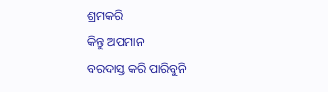ଶ୍ରମକରି
କିନ୍ତୁ ଅପମାନ
ବରଦାସ୍ତ କରି ପାରିବୁନି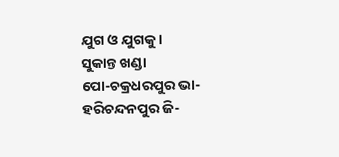ଯୁଗ ଓ ଯୁଗକୁ।
ସୁକାନ୍ତ ଖଣ୍ଡା
ପୋ-ଚକ୍ରଧରପୁର ଭା-ହରିଚନ୍ଦନପୁର ଜି-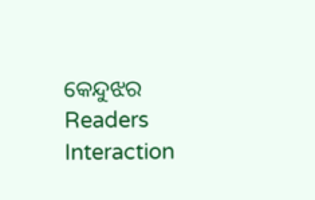କେନ୍ଦୁଝର
Readers Interaction